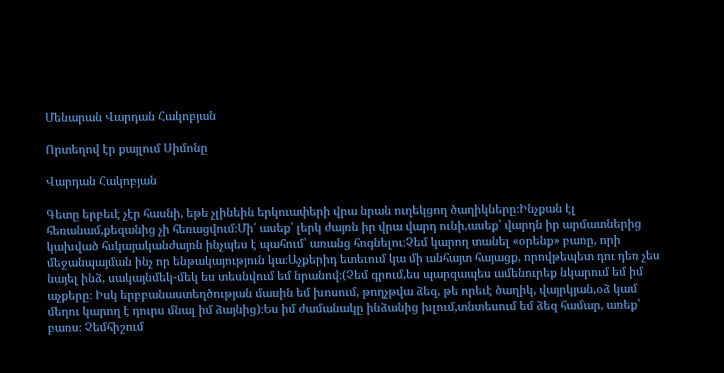Մենարան Վարդան Հակոբյան

Որտեղով էր քայլում Սիմոնը

Վարդան Հակոբյան

Գետը երբեւէ չէր հասնի, եթե չլինեին երկուափերի վրա նրան ուղեկցող ծաղիկները։Ինչքան էլ հեռանամ,քեզանից չի հեռացվում։Մի՛ ասեք՝ լերկ ժայռն իր վրա վարդ ունի,ասեք՝ վարդն իր արմատներից կախված հսկայականժայռն ինչպես է պահում՝ առանց հոգնելու։Չեմ կարող տանել «օրենք» բառը, որի մեջանպայման ինչ որ ենթակայություն կա։Աչքերիդ ետեւում կա մի անհայտ հայացք, որովթեպետ դու դեռ չես նայել ինձ, սակայնմեկ-մեկ ես տեսնվում եմ նրանով։(Չեմ գրում,ես պարզապես ամենուրեք նկարում եմ իմ աչքերը։ Իսկ երբբանաստեղծության մասին եմ խոսում, թողչթվա ձեզ, թե որեւէ ծաղիկ, վայրկյան,օձ կամ մեղու կարող է դուրս մնալ իմ ձայնից)։Ես իմ ժամանակը ինձանից խլում,տնտեսում եմ ձեզ համար, առեք՝ բառս։ Չեմհիշում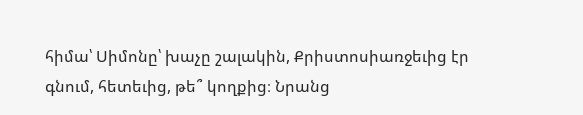հիմա՝ Սիմոնը՝ խաչը շալակին, Քրիստոսիառջեւից էր գնում, հետեւից, թե՞ կողքից։ Նրանց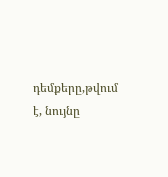դեմքերը,թվում է, նույնը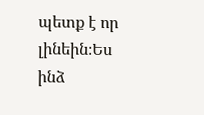պետք է որ լինեին։Ես ինձ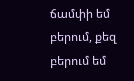ճամփի եմ բերում, քեզ բերում եմ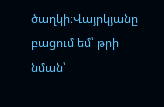ծաղկի։Վայրկյանը բացում եմ՝ թրի նման՝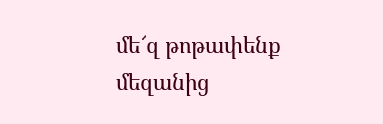մե՜զ թոթափենք մեզանից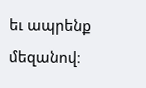եւ ապրենք մեզանով։